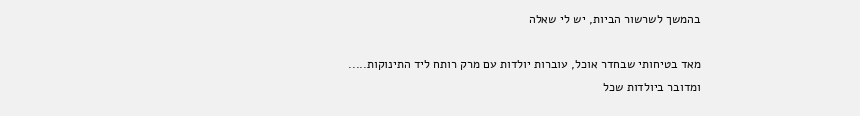בהמשך לשרשור הביות, יש לי שאלה

מאד בטיחותי שבחדר אוכל, עוברות יולדות עם מרק רותח ליד התינוקות.....
ומדובר ביולדות שכל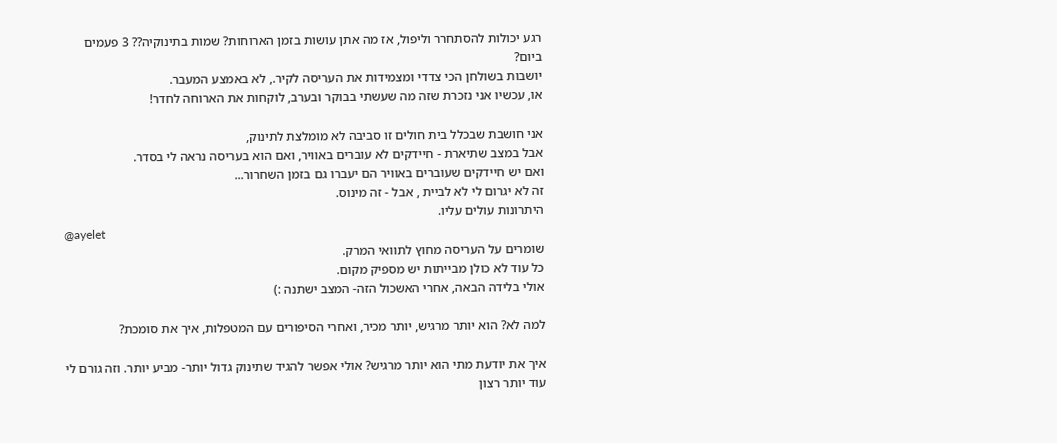רגע יכולות להסתחרר וליפול, אז מה אתן עושות בזמן הארוחות? שמות בתינוקיה?? 3 פעמים ביום?
יושבות בשולחן הכי צדדי ומצמידות את העריסה לקיר., לא באמצע המעבר.
או, עכשיו אני נזכרת שזה מה שעשתי בבוקר ובערב, לוקחות את הארוחה לחדר!

אני חושבת שבכלל בית חולים זו סביבה לא מומלצת לתינוק,
אבל במצב שתיארת - חיידקים לא עוברים באוויר, ואם הוא בעריסה נראה לי בסדר.
ואם יש חיידקים שעוברים באוויר הם יעברו גם בזמן השחרור...
זה לא יגרום לי לא לביית , אבל - זה מינוס.
היתרונות עולים עליו.
@ayelet
שומרים על העריסה מחוץ לתוואי המרק.
כל עוד לא כולן מבייתות יש מספיק מקום.
אולי בלידה הבאה, אחרי האשכול הזה- המצב ישתנה :)

למה לא? הוא יותר מרגיש, יותר מכיר, ואחרי הסיפורים עם המטפלות, איך את סומכת?

איך את יודעת מתי הוא יותר מרגיש? אולי אפשר להגיד שתינוק גדול יותר- מביע יותר. וזה גורם לי עוד יותר רצון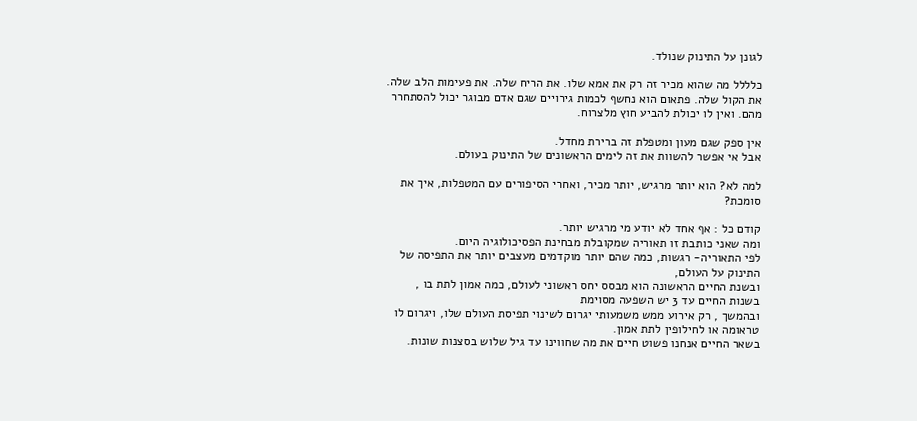לגונן על התינוק שנולד.

כלללל מה שהוא מכיר זה רק את אמא שלו. את הריח שלה. את פעימות הלב שלה. את הקול שלה. פתאום הוא נחשף לכמות גירויים שגם אדם מבוגר יכול להסתחרר מהם. ואין לו יכולת להביע חוץ מלצרוח.

אין ספק שגם מעון ומטפלת זה ברירת מחדל.
אבל אי אפשר להשוות את זה לימים הראשונים של התינוק בעולם.

למה לא? הוא יותר מרגיש, יותר מכיר, ואחרי הסיפורים עם המטפלות, איך את סומכת?

קודם כל : אף אחד לא יודע מי מרגיש יותר.
ומה שאני כותבת זו תאוריה שמקובלת מבחינת הפסיכולוגיה היום.
לפי התאוריה- רגשות, כמה שהם יותר מוקדמים מעצבים יותר את התפיסה של התינוק על העולם,
ובשנת החיים הראשונה הוא מבסס יחס ראשוני לעולם, כמה אמון לתת בו ,
בשנות החיים עד 3 יש השפעה מסוימת
ובהמשך , רק אירוע ממש משמעותי יגרום לשינוי תפיסת העולם שלו, ויגרום לו טראומה או לחילופין לתת אמון.
בשאר החיים אנחנו פשוט חיים את מה שחווינו עד גיל שלוש בסצנות שונות.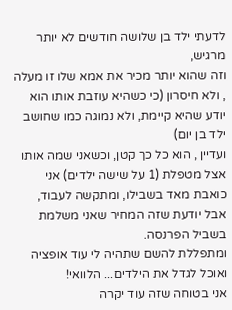לדעתי ילד בן שלושה חודשים לא יותר מרגיש,
וזה שהוא יותר מכיר את אמא שלו זו מעלה , ולא חיסרון (כי כשהיא עוזבת אותו הוא יודע שהיא קיימת, ולא נמוגה כמו שחושב ילד בן יום)
ועדיין , הוא כל כך קטן, וכשאני שמה אותו אצל מטפלת (1 על שישה ילדים) אני כואבת מאד בשבילו, ומתקשה לעבוד, אבל יודעת שזה המחיר שאני משלמת בשביל הפרנסה.
ומתפללת להשם שתהיה לי עוד אופציה ואוכל לגדל את הילדים... הלוואי!
אני בטוחה שזה עוד יקרה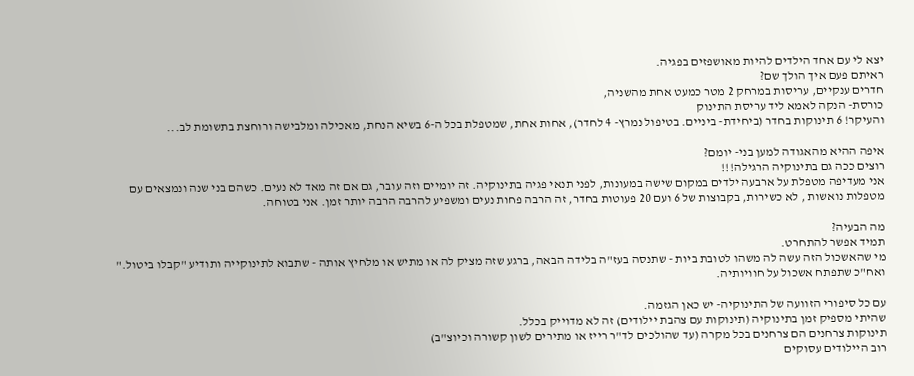יצא לי עם אחד הילדים להיות מאושפזים בפגיה.
ראיתם פעם איך הולך שם?
חדרים ענקיים, עריסות במרחק 2 מטר כמעט אחת מהשניה,
כורסת- הנקה לאמא ליד עריסת התינוק
והעיקר! 6 תינוקות בחדר (ביחידת- ביניים. בטיפול נמרץ- 4 לחדר), אחות אחת, שמטפלת בכל ה-6 בשיא הנחת, מאכילה ומלבישה ורוחצת בתשומת לב...

איפה ההיא מהאגודה למען בני- יומם?
רוצים ככה גם בתינוקיה הרגילה!!!
אני מעדיפה מטפלת על ארבעה ילדים במקום שישה במעונות, לפני תנאי פגיה בתינוקיה. זה יומיים וזה עובר, גם אם זה מאד לא נעים. כשהם בני שנה ונמצאים עם מטפלות נואשות , לא כשירות, בקבוצות של 6 ועם 20 פעוטות בחדר, זה הרבה פחות נעים ומשפיע להרבה הרבה יותר זמן. אני בטוחה.

מה הבעיה?
תמיד אפשר להתחרט.
מי שהאשכול הזה עשה לה משהו לטובת ביות - שתנסה בעז"ה בלידה הבאה, ברגע שזה מציק לה או מתיש או מלחיץ אותה - שתבוא לתינוקייה ותודיע "קבלו ביטול."
ואח"כ שתפתח אשכול על חוויותיה.

עם כל סיפורי הזוועה של התינוקיה- יש כאן הגזמה.
שהיתי מספיק זמן בתינוקיה (תינוקות עם צהבת יילודים) זה לא מדוייק בכלל.
תינוקות צרחנים הם צרחנים בכל מקרה (עד שהולכים לד"ר רייז או מתירים לשון קשורה וכיוצ"ב)
רוב היילודים עסוקים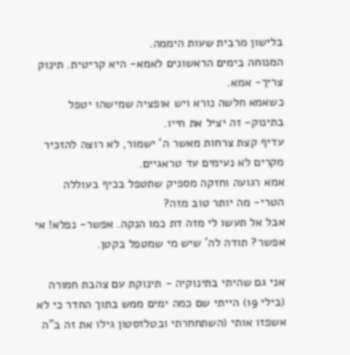בלישון מרבית שעות היממה.
המנוחה בימים הראשונים לאמא- היא קריטית. תינוק צריך- אמא.
כשאמא חלשה נורא ויש אופציה שמישהו יטפל בתינוק- זה יציל את חייו.
עדיף קצת צרחות מאשר ה' ישמור, לא רוצה להזכיר מקרים לא נעימים עד טראגיים.
אמא רגועה וחזקה מספיק שתטפל בכיף בעוללה הטרי- מה יותר טוב מזה?
אבל אל תעשו לי מזה דת כמו הנקה. אפשר- נפלא! אי אפשר? תודה לה' שיש מי שמטפל בקטן.

אני גם שהיתי בתינוקיה - תינוקת עם צהבת חמורה (בילי 19) הייתי שם כמה ימים ממש בתוך החדר כי לא אשפזו אותי (השתחחרתי ובטלזסטון גילו את זה ב"ה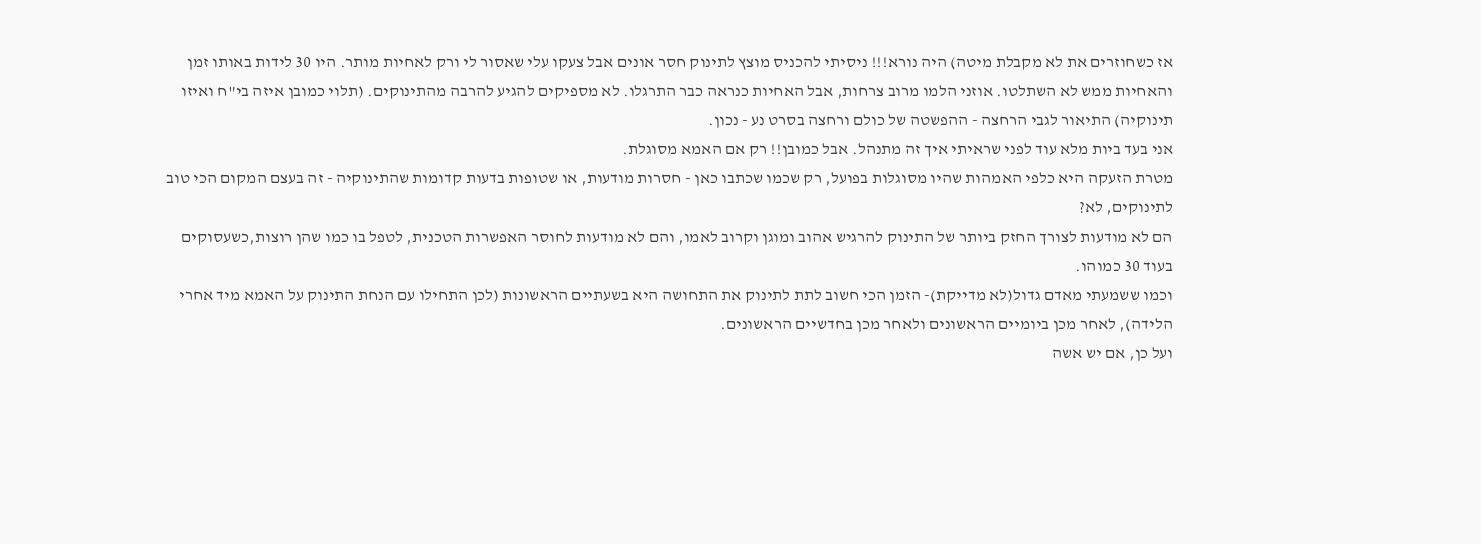אז כשחוזרים את לא מקבלת מיטה) היה נורא!!! ניסיתי להכניס מוצץ לתינוק חסר אונים אבל צעקו עלי שאסור לי ורק לאחיות מותר. היו 30 לידות באותו זמן והאחיות ממש לא השתלטו. אוזני הלמו מרוב צרחות, אבל האחיות כנראה כבר התרגלו. לא מספיקים להגיע להרבה מהתינוקים. (תלוי כמובן איזה בי"ח ואיזו תינוקיה) התיאור לגבי הרחצה - ההפשטה של כולם ורחצה בסרט נע - נכון.
אני בעד ביות מלא עוד לפני שראיתי איך זה מתנהל. אבל כמובן!! רק אם האמא מסוגלת.
מטרת הזעקה היא כלפי האמהות שהיו מסוגלות בפועל, רק שכמו שכתבו כאן - חסרות מודעות, או שטופות בדעות קדומות שהתינוקיה - זה בעצם המקום הכי טוב לתינוקים, לא?
הם לא מודעות לצורך החזק ביותר של התינוק להרגיש אהוב ומוגן וקרוב לאמו, והם לא מודעות לחוסר האפשרות הטכנית, לטפל בו כמו שהן רוצות,כשעסוקים בעוד 30 כמוהו.
וכמו ששמעתי מאדם גדול(לא מדייקת)- הזמן הכי חשוב לתת לתינוק את התחושה היא בשעתיים הראשונות (לכן התחילו עם הנחת התינוק על האמא מיד אחרי הלידה), לאחר מכן ביומיים הראשונים ולאחר מכן בחדשיים הראשונים.
ועל כן, אם יש אשה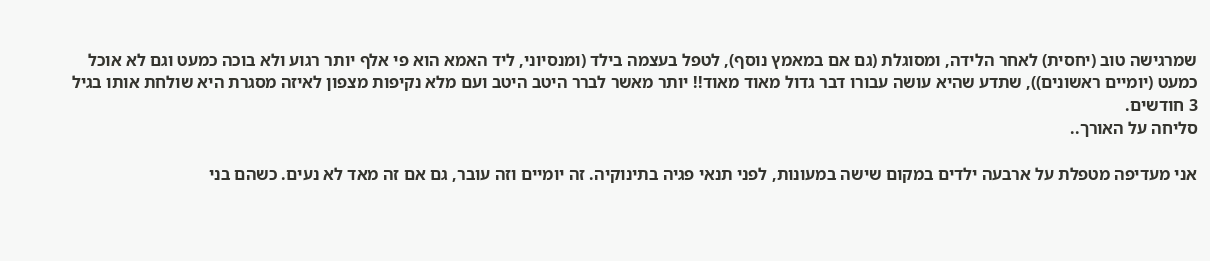שמרגישה טוב (יחסית) לאחר הלידה, ומסוגלת (גם אם במאמץ נוסף), לטפל בעצמה בילד (ומנסיוני, ליד האמא הוא פי אלף יותר רגוע ולא בוכה כמעט וגם לא אוכל כמעט (יומיים ראשונים)), שתדע שהיא עושה עבורו דבר גדול מאוד מאוד!! יותר מאשר לברר היטב היטב ועם מלא נקיפות מצפון לאיזה מסגרת היא שולחת אותו בגיל 3 חודשים.
סליחה על האורך..

אני מעדיפה מטפלת על ארבעה ילדים במקום שישה במעונות, לפני תנאי פגיה בתינוקיה. זה יומיים וזה עובר, גם אם זה מאד לא נעים. כשהם בני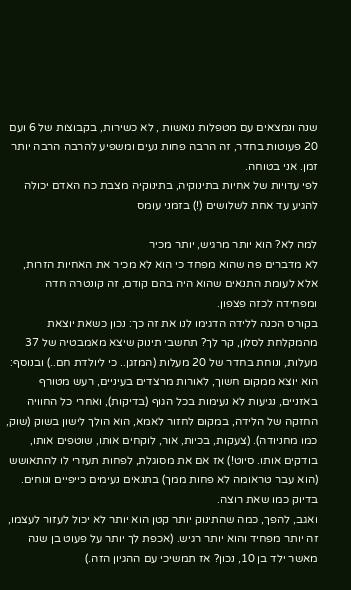שנה ונמצאים עם מטפלות נואשות , לא כשירות, בקבוצות של 6 ועם 20 פעוטות בחדר, זה הרבה פחות נעים ומשפיע להרבה הרבה יותר זמן. אני בטוחה.
לפי עדויות של אחיות בתינוקיה, בתינוקיה מצבת כח האדם יכולה להגיע עד אחת לשלושים (!) בזמני עומס

למה לא? הוא יותר מרגיש, יותר מכיר
לא מדברים פה שהוא מפחד כי הוא לא מכיר את האחיות הזרות, אלא לעומת התנאים שהוא היה בהם קודם, זה קונטרה חדה ומפחידה לכזה פצפון.
בקורס הכנה ללידה הדגימו לנו את זה כך: נכון כשאת יוצאת מהמקלחת לסלון, קר לך? תחשבי תינוק שיצא מאמבטיה של 37 מעלות, ונוחת בחדר של 20 מעלות (המזגן.. כי ליולדת חם..) ובנוסף: הוא יוצא ממקום חשוך, לאורות מרצדים בעיניים, רעש מטורף באזניים, נגיעות לא נעימות בכל הגוף (בדיקות), ואחרי כל החוויה החזקה של הלידה, במקום לחזור לאמא, הוא הולך לישון בשוק (שוק, כמו מחניודה). (צעקות, בכיות, אור, לוקחים אותו, שוטפים אותו, בודקים אותו. סיוט!) אז אם את מסוגלת, לפחות תעזרי לו להתאושש (הוא עבר טראומה לא פחות ממך) בתנאים נעימים כייפיים ונוחים. בדיוק כמו שאת רוצה.
ואגב, להפך, כמה שהתינוק יותר קטן הוא יותר לא יכול לעזור לעצמו, זה יותר מפחיד והוא יותר רגיש. (אכפת לך יותר על פעוט בן שנה מאשר ילד בן 10, נכון? אז תמשיכי עם ההגיון הזה.)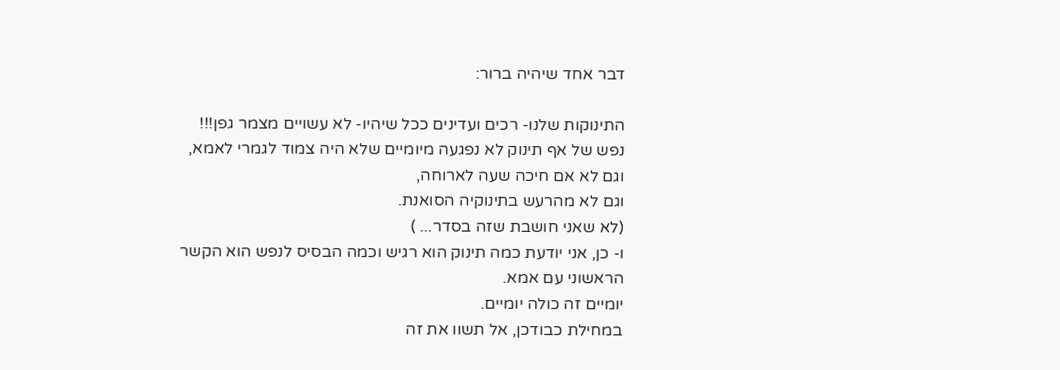דבר אחד שיהיה ברור:

התינוקות שלנו- רכים ועדינים ככל שיהיו- לא עשויים מצמר גפן!!!
נפש של אף תינוק לא נפגעה מיומיים שלא היה צמוד לגמרי לאמא,
וגם לא אם חיכה שעה לארוחה,
וגם לא מהרעש בתינוקיה הסואנת.
(לא שאני חושבת שזה בסדר... )
ו- כן, אני יודעת כמה תינוק הוא רגיש וכמה הבסיס לנפש הוא הקשר הראשוני עם אמא.
יומיים זה כולה יומיים.
במחילת כבודכן, אל תשוו את זה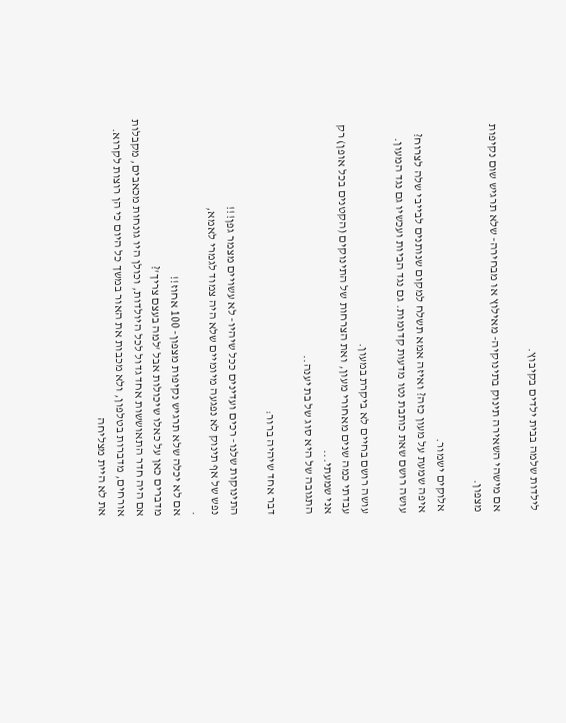לילדות שלמה בבית ילדים בקיבוץ.

אם מישהי השאירה תינוק בתינוקיה- מאילוץ או מבחירה- שלא תרגיש שום נקיפות מצפון.

אלוקים ישמור.
איפה שמעת על מעון כזה? ואיזה אמא תשלח למקום שנותנים לבייבי שלה לצרוח?
עושה רושם שאת כותבת נטו מדעות קדומות. גם נגד הביות ועכשיו גם נגד המעון.

עושה רושם בחיים לא ביקרת במעון.
עבדתי כמה שנים מאחורי מעון, ואת הצרחות של התינוקים (הקטנים בכל אופן) רק אני שמעתי...
התגובה של היא סוג של בת יענה..

דבר אחד שיהיה ברור:

התינוקות שלנו- רכים ועדינים ככל שיהיו- לא עשויים מצמר גפן!!!
נפש של אף תינוק לא נפגעה מיומיים שלא היה צמוד לגמרי לאמא,
.
אם לא יכלה שלא תרגיש נקיפות מצפון- 100 אחוז!!
מדברים כאן על כאלו שיכולות אבל 'למה בעצם צריך'?
אם היה חדר התאוששות אחד גדול לכל היולדות, וכולן היו גונחות מכאבים, מקבלות אורחים, מדברות בטלפון, ולא מכבות את האור במשך כל היום כי הן רוצות לקרוא. את לא היית מצליחה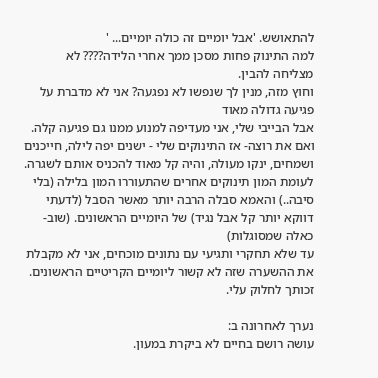להתאושש. 'אבל יומיים זה כולה יומיים... '
למה התינוק פחות מסכן ממך אחרי הלידה???? לא מצליחה להבין.
וחוץ מזה, מנין לך שנפשו לא נפגעה? אני לא מדברת על פגיעה גדולה מאוד
אבל הבייבי שלי, אני מעדיפה למנוע ממנו גם פגיעה קלה.
ואם את רוצה- אז התינוקים שלי - ישנים יפה לילה, חייכנים ושמחים, ינקו מעולה, והיה קל מאוד להכניס אותם לשגרה. לעומת המון תינוקים אחרים שהתעוררו המון בלילה (בלי סיבה..) והאמא סבלה הרבה יותר מאשר הסבל (לדעתי דווקא יותר קל אבל נגיד) של היומיים הראשונים. (שוב- כאלה שמסוגלות)
עד שלא תחקרי ותגיעי עם נתונים מוכחים, אני לא מקבלת את ההשערה שזה לא קשור ליומיים הקריטיים הראשונים.
זכותך לחלוק עלי.

נערך לאחרונה ב:
עושה רושם בחיים לא ביקרת במעון.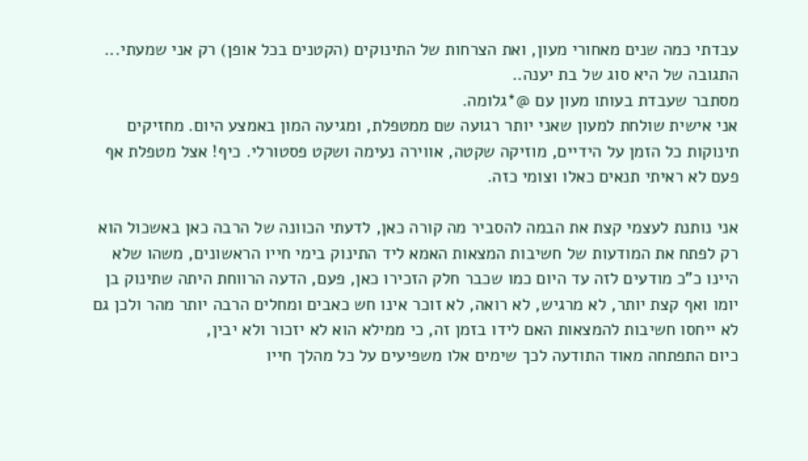עבדתי כמה שנים מאחורי מעון, ואת הצרחות של התינוקים (הקטנים בכל אופן) רק אני שמעתי...
התגובה של היא סוג של בת יענה..
מסתבר שעבדת בעותו מעון עם @*גלומה.
אני אישית שולחת למעון שאני יותר רגועה שם ממטפלת, ומגיעה המון באמצע היום. מחזיקים תינוקות כל הזמן על הידיים, מוזיקה שקטה, אווירה נעימה ושקט פסטורלי. כיף! אצל מטפלת אף פעם לא ראיתי תנאים כאלו וצומי כזה.

אני נותנת לעצמי קצת את הבמה להסביר מה קורה כאן, לדעתי הכוונה של הרבה כאן באשכול הוא רק לפתח את המודעות של חשיבות המצאות האמא ליד התינוק בימי חייו הראשונים, משהו שלא היינו כ"כ מודעים לזה עד היום כמו שכבר חלק הזכירו כאן, פעם, הדעה הרווחת היתה שתינוק בן יומו ואף קצת יותר, לא מרגיש, לא רואה, לא זוכר אינו חש כאבים ומחלים הרבה יותר מהר ולכן גם לא ייחסו חשיבות להמצאות האם לידו בזמן זה, כי ממילא הוא לא יזכור ולא יבין,
כיום התפתחה מאוד התודעה לכך שימים אלו משפיעים על כל מהלך חייו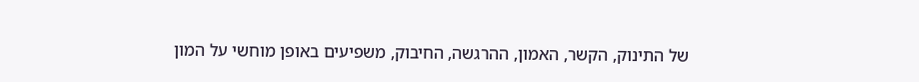של התינוק, הקשר, האמון, ההרגשה, החיבוק, משפיעים באופן מוחשי על המון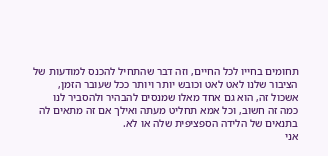תחומים בחייו לכל החיים, וזה דבר שהתחיל להכנס למודעות של הציבור שלנו לאט לאט וכובש יותר ויותר ככל שעובר הזמן, אשכול זה, הוא גם אחד מאלו שמנסים להבהיר ולהסביר לנו כמה זה חשוב, וכל אמא תחליט מעתה ואילך אם זה מתאים לה בתנאים של הלידה הספציפית שלה או לא.
אני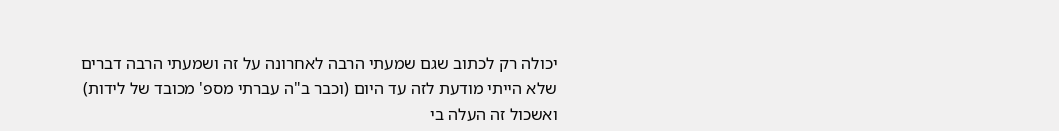יכולה רק לכתוב שגם שמעתי הרבה לאחרונה על זה ושמעתי הרבה דברים שלא הייתי מודעת לזה עד היום (וכבר ב"ה עברתי מספ' מכובד של לידות) ואשכול זה העלה בי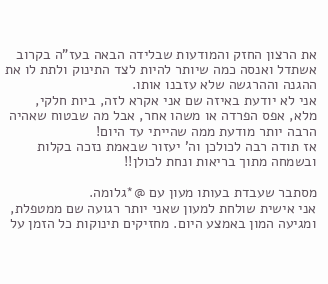את הרצון החזק והמודעות שבלידה הבאה בעז"ה בקרוב אשתדל ואנסה כמה שיותר להיות לצד התינוק ולתת לו את ההגנה וההרגשה שלא עזבנו אותו.
אני לא יודעת באיזה שם אני אקרא לזה, ביות חלקי, מלא, אפס הפרדה או משהו אחר, אבל מה שבטוח שאהיה הרבה יותר מודעת ממה שהייתי עד היום!
אז תודה רבה לכולכן וה' יעזור שבאמת נזכה בקלות ובשמחה מתוך בריאות ונחת לכולן!!

מסתבר שעבדת בעותו מעון עם @*גלומה.
אני אישית שולחת למעון שאני יותר רגועה שם ממטפלת, ומגיעה המון באמצע היום. מחזיקים תינוקות כל הזמן על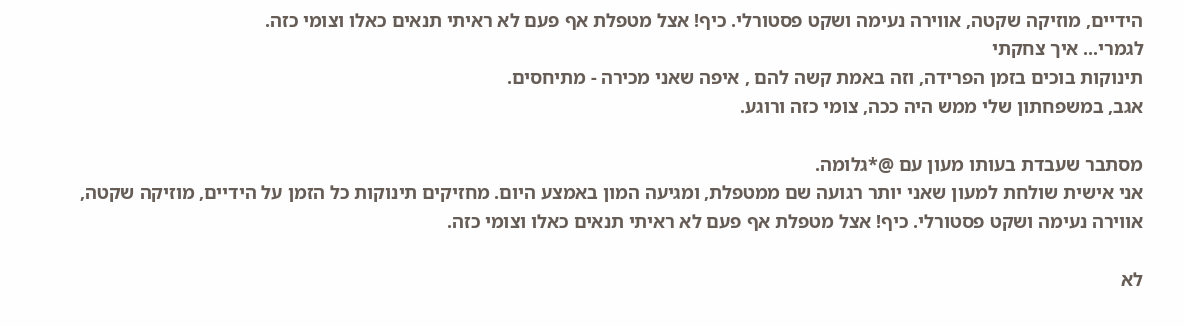הידיים, מוזיקה שקטה, אווירה נעימה ושקט פסטורלי. כיף! אצל מטפלת אף פעם לא ראיתי תנאים כאלו וצומי כזה.
לגמרי... איך צחקתי
תינוקות בוכים בזמן הפרידה, וזה באמת קשה להם , איפה שאני מכירה - מתיחסים.
אגב, במשפחתון שלי ממש היה ככה, צומי כזה ורוגע.

מסתבר שעבדת בעותו מעון עם @*גלומה.
אני אישית שולחת למעון שאני יותר רגועה שם ממטפלת, ומגיעה המון באמצע היום. מחזיקים תינוקות כל הזמן על הידיים, מוזיקה שקטה, אווירה נעימה ושקט פסטורלי. כיף! אצל מטפלת אף פעם לא ראיתי תנאים כאלו וצומי כזה.

לא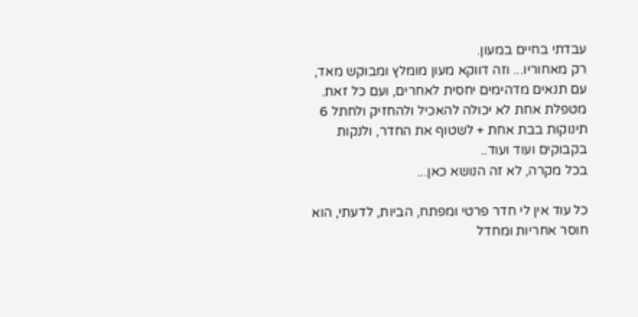עבדתי בחיים במעון.
רק מאחוריו... וזה דווקא מעון מומלץ ומבוקש מאד, עם תנאים מדהימים יחסית לאחרים, ועם כל זאת.
מטפלת אחת לא יכולה להאכיל ולהחזיק ולחתל 6 תינוקות בבת אחת + לשטוף את החדר, ולנקות בקבוקים ועוד ועוד..
בכל מקרה, לא זה הנושא כאן...

כל עוד אין לי חדר פרטי ומפתח, הביות, לדעתי, הוא חוסר אחריות ומחדל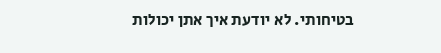בטיחותי. לא יודעת איך אתן יכולות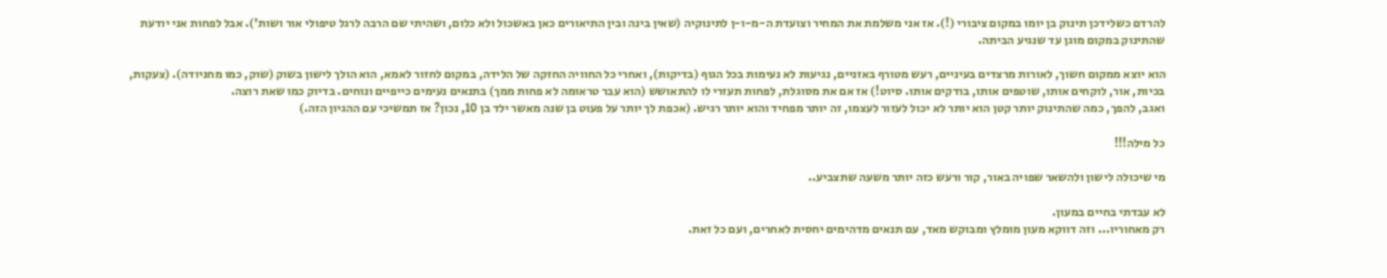להרדם כשלידכן תינוק בן יומו במקום ציבורי (!). אז אני משלמת את המחיר וצועדת ה-מ-ו-ן לתינוקיה (שאין בינה ובין התיאורים כאן באשכול ולא כלום, ושהיתי שם הרבה לרגל טיפולי אור ושות'). אבל לפחות אני יודעת שהתינוק במקום מוגן עד שנגיע הביתה.

הוא יוצא ממקום חשוך, לאורות מרצדים בעיניים, רעש מטורף באזניים, נגיעות לא נעימות בכל הגוף (בדיקות), ואחרי כל החוויה החזקה של הלידה, במקום לחזור לאמא, הוא הולך לישון בשוק (שוק, כמו מחניודה). (צעקות, בכיות, אור, לוקחים אותו, שוטפים אותו, בודקים אותו. סיוט!) אז אם את מסוגלת, לפחות תעזרי לו להתאושש (הוא עבר טראומה לא פחות ממך) בתנאים נעימים כייפיים ונוחים. בדיוק כמו שאת רוצה.
ואגב, להפך, כמה שהתינוק יותר קטן הוא יותר לא יכול לעזור לעצמו, זה יותר מפחיד והוא יותר רגיש. (אכפת לך יותר על פעוט בן שנה מאשר ילד בן 10, נכון? אז תמשיכי עם ההגיון הזה.)

כל מילה!!!

מי שיכולה לישון ולהשאר שפויה באור, קור ורעש כזה יותר משעה שתצביע..

לא עבדתי בחיים במעון.
רק מאחוריו... וזה דווקא מעון מומלץ ומבוקש מאד, עם תנאים מדהימים יחסית לאחרים, ועם כל זאת.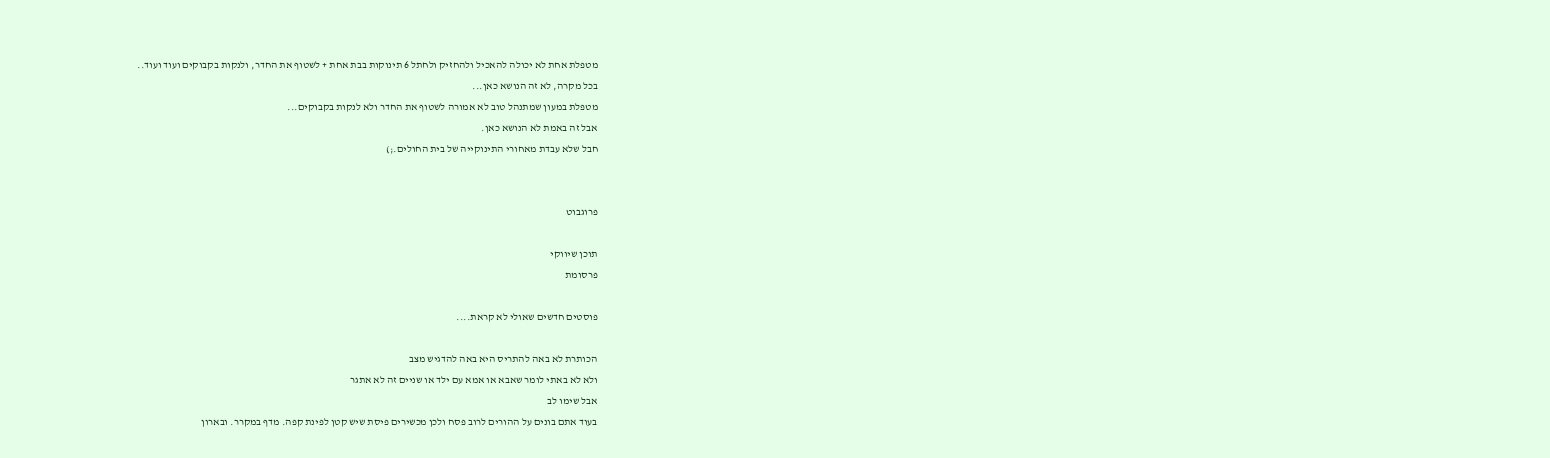מטפלת אחת לא יכולה להאכיל ולהחזיק ולחתל 6 תינוקות בבת אחת + לשטוף את החדר, ולנקות בקבוקים ועוד ועוד..
בכל מקרה, לא זה הנושא כאן...
מטפלת במעון שמתנהל טוב לא אמורה לשטוף את החדר ולא לנקות בקבוקים...
אבל זה באמת לא הנושא כאן.
חבל שלא עבדת מאחורי התינוקייה של בית החולים.;)


פרוגבוט

תוכן שיווקי
פרסומת

פוסטים חדשים שאולי לא קראת....

הכותרת לא באה להתריס היא באה להדגיש מצב
ולא לא באתי לומר שאבא או אמא עם ילד או שניים זה לא אתגר
אבל שימו לב
בעוד אתם בונים על ההורים לרוב פסח ולכן מכשירים פיסת שיש קטן לפינת קפה. מדף במקרר. ובארון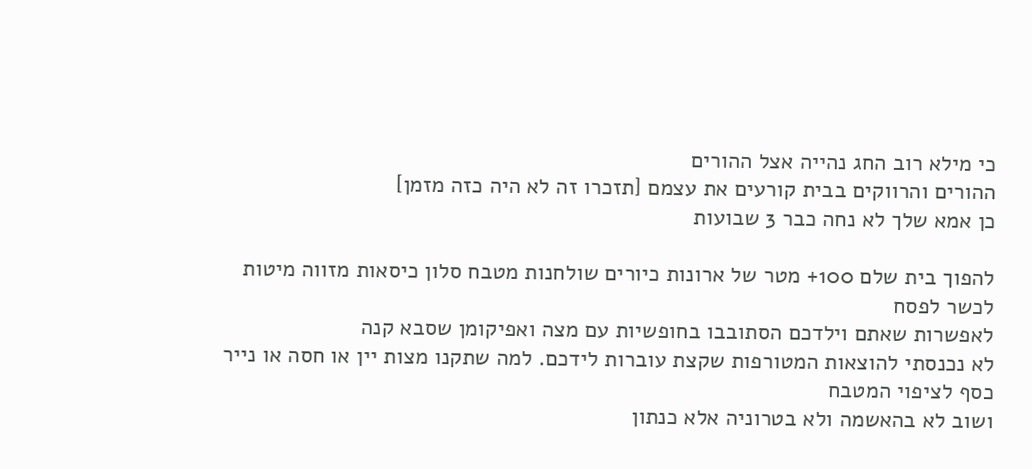כי מילא רוב החג נהייה אצל ההורים
ההורים והרווקים בבית קורעים את עצמם [תזכרו זה לא היה כזה מזמן]
כן אמא שלך לא נחה כבר 3 שבועות

להפוך בית שלם 100+ מטר של ארונות כיורים שולחנות מטבח סלון כיסאות מזווה מיטות
לכשר לפסח
לאפשרות שאתם וילדכם הסתובבו בחופשיות עם מצה ואפיקומן שסבא קנה
לא נכנסתי להוצאות המטורפות שקצת עוברות לידכם. למה שתקנו מצות יין או חסה או נייר כסף לציפוי המטבח
ושוב לא בהאשמה ולא בטרוניה אלא כנתון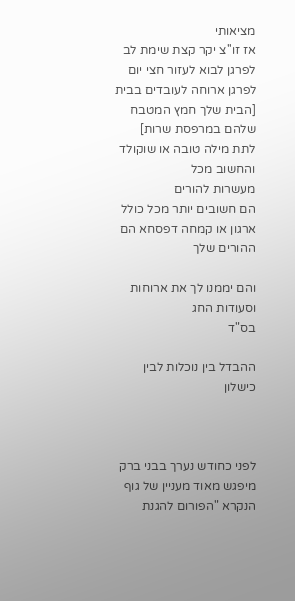מציאותי
אז זו''צ יקר קצת שימת לב
לפרגן לבוא לעזור חצי יום
לפרגן ארוחה לעובדים בבית [הבית שלך חמץ המטבח שלהם במרפסת שרות]
לתת מילה טובה או שוקולד
והחשוב מכל
מעשרות להורים
הם חשובים יותר מכל כולל ארגון או קמחה דפסחא הם ההורים שלך

והם יממנו לך את ארוחות וסעודות החג
בס"ד

ההבדל בין נוכלות לבין כישלון



לפני כחודש נערך בבני ברק מיפגש מאוד מעניין של גוף הנקרא "הפורום להגנת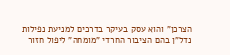הצרכן" והוא עסק בעיקר בדרכים למניעת נפילות נדל"ן בהם הציבור החרדי "מומחה" ליפול חזור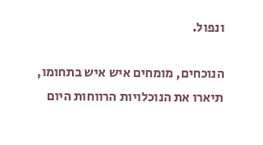ונפול.

הנוכחים, מומחים איש איש בתחומו, תיארו את הנוכלויות הרווחות היום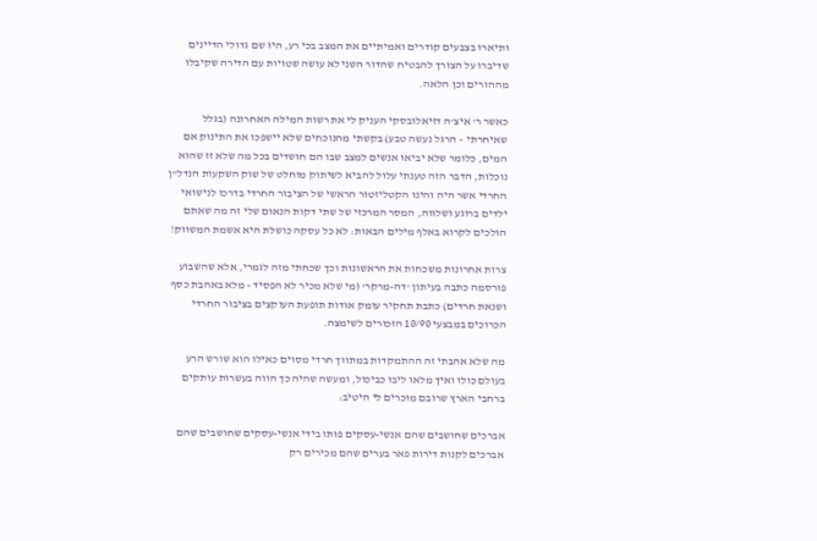ותיארו בצבעים קודרים ואמיתיים את המצב בכי רע, היו שם גדולי הדיינים שדיברו על הצורך להבטיח שהדור השני לא עושה שטויות עם הדירה שקיבלו מההורים וכן הלאה.

כאשר ר' איצ'ה דזיאלובסקי העניק לי את רשות המילה האחרונה (בגלל שאיחרתי – הרגל נעשה טבע) בקשתי מהנוכחים שלא יישפכו את התינוק אם המים, כלומר שלא יביאו אנשים למצב שבו הם חושדים בכל מה שלא זז שהוא נוכלות, הדבר הזה טענתי עלול להביא לשיתוק מוחלט של שוק השקעות הנדל"ן החרדי אשר היה והינו הקטליזטור הראשי של הציבור החרדי בדרכו לנישואי ילדים ברוגע ושלווה, המסר המרכזי של שתי דקות הנאום שלי זה מה שאתם הולכים לקרוא באלף מילים הבאות: לא כל עסקה כושלת היא אשמת המשווק!

צרות אחרונות משכחות את הראשונות וכך שכחתי מזה לגמרי, אלא שהשבוע פורסמה כתבה בעיתון 'דה-מרקר' (מי שלא מכיר לא הפסיד - מלא באהבת כסף ושנאת חרדים) כתבת תחקיר עומק אודות תופעת העוקצים בציבור החרדי הכרוכים במבצעי 10/90 הזכורים לשימצה.

מה שלא אהבתי זה ההתמקדות במתווך חרדי מסוים כאילו הוא שורש הרע בעולם כולו ואיך מלאו ליבו כביכול, ומעשה שהיה כך הווה בעשרות עותקים ברחבי הארץ שרובם מוכרים לי היטיב:

אברכים שחושבים שהם אנשי-עסקים פותו בידי אנשי-עסקים שחושבים שהם אברכים לקנות דירות פאר בערים שהם מכירים רק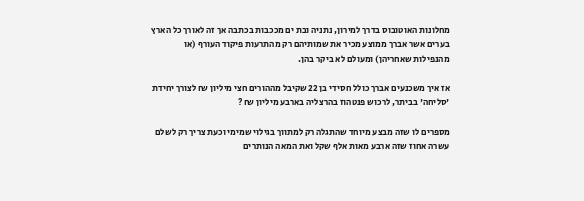מחלונות האוטובוס בדרך למירון, נתניה ובת ים מככבות בכתבה אך זה לאורך כל הארץ בערים אשר אברך ממוצע מכיר את שמותיהם רק מהתרעות פיקוד העורף (או מהנפילות שאחריהן) ומעולם לא ביקר בהן.

אז איך משכנעים אברך כולל חסידי בן 22 שקיבל מההורים חצי מיליון ₪ לצורך יחידת 'סליחה' בביתר, לרכוש פנטהוז בהרצליה בארבע מיליון ₪ ?

מספרים לו שזה מבצע מיוחד שהתגלה רק למתווך בגילוי שמימי וכעת צריך רק לשלם עשרה אחוז שזה ארבע מאות אלף שקל ואת המאה הנותרים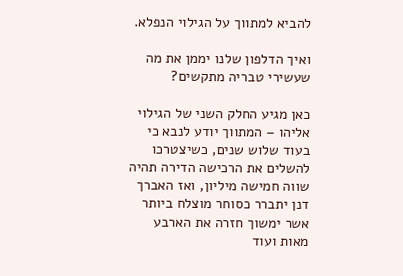להביא למתווך על הגילוי הנפלא.

ואיך הדלפון שלנו יממן את מה שעשירי טבריה מתקשים?

כאן מגיע החלק השני של הגילוי אליהו – המתווך יודע לנבא כי בעוד שלוש שנים, כשיצטרכו להשלים את הרכישה הדירה תהיה שווה חמישה מיליון, ואז האברך דנן יתברר כסוחר מוצלח ביותר אשר ימשוך חזרה את הארבע מאות ועוד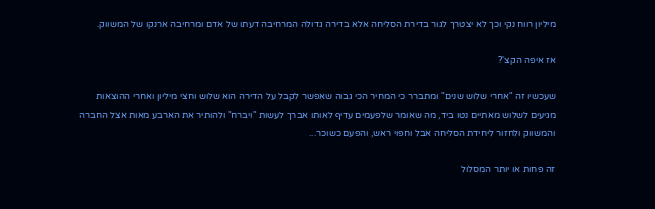מיליון רווח נקי וכך לא יצטרך לגור בדירת הסליחה אלא בדירה גדולה המרחיבה דעתו של אדם ומרחיבה ארנקו של המשווק.

אז איפה הקצ'?

שעכשיו זה "אחרי שלוש שנים" ומתברר כי המחיר הכי גבוה שאפשר לקבל על הדירה הוא שלוש וחצי מיליון ואחרי ההוצאות מגיעים לשלוש מאתיים נטו ביד, מה שאומר שלפעמים עדיף לאותו אברך לעשות "ויברח" ולהותיר את הארבע מאות אצל החברה והמשווק ולחזור ליחידת הסליחה אבל וחפוי ראש, והפעם כשוכר...

זה פחות או יותר המסלול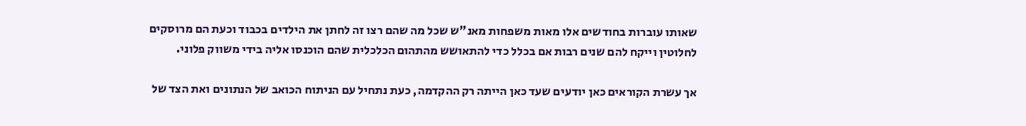שאותו עוברות בחודשים אלו מאות משפחות מאנ"ש שכל מה שהם רצו זה לחתן את הילדים בכבוד וכעת הם מרוסקים לחלוטין וייקח להם שנים רבות אם בכלל כדי להתאושש מהתהום הכלכלית שהם הוכנסו אליה בידי משווק פלוני.

אך עשרת הקוראים כאן יודעים שעד כאן הייתה רק ההקדמה, כעת נתחיל עם הניתוח הכואב של הנתונים ואת הצד של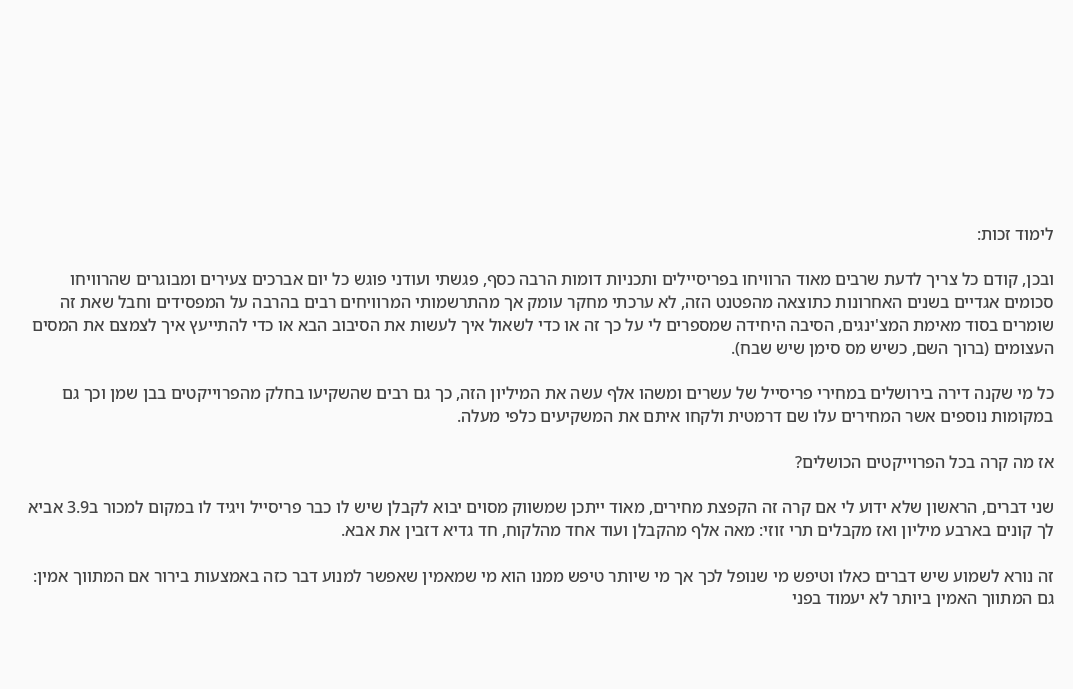לימוד זכות:

ובכן, קודם כל צריך לדעת שרבים מאוד הרוויחו בפריסיילים ותכניות דומות הרבה כסף, פגשתי ועודני פוגש כל יום אברכים צעירים ומבוגרים שהרוויחו סכומים אגדיים בשנים האחרונות כתוצאה מהפטנט הזה, לא ערכתי מחקר עומק אך מהתרשמותי המרוויחים רבים בהרבה על המפסידים וחבל שאת זה שומרים בסוד מאימת המצ'ינגים, הסיבה היחידה שמספרים לי על כך זה או כדי לשאול איך לעשות את הסיבוב הבא או כדי להתייעץ איך לצמצם את המסים העצומים (ברוך השם, כשיש מס סימן שיש שבח).

כל מי שקנה דירה בירושלים במחירי פריסייל של עשרים ומשהו אלף עשה את המיליון הזה, כך גם רבים שהשקיעו בחלק מהפרוייקטים בבן שמן וכך גם במקומות נוספים אשר המחירים עלו שם דרמטית ולקחו איתם את המשקיעים כלפי מעלה.

אז מה קרה בכל הפרוייקטים הכושלים?

שני דברים, הראשון שלא ידוע לי אם קרה זה הקפצת מחירים, מאוד ייתכן שמשווק מסוים יבוא לקבלן שיש לו כבר פריסייל ויגיד לו במקום למכור ב3.9 אביא לך קונים בארבע מיליון ואז מקבלים תרי זוזי: מאה אלף מהקבלן ועוד אחד מהלקוח, חד גדיא דזבין את אבא.

זה נורא לשמוע שיש דברים כאלו וטיפש מי שנופל לכך אך מי שיותר טיפש ממנו הוא מי שמאמין שאפשר למנוע דבר כזה באמצעות בירור אם המתווך אמין: גם המתווך האמין ביותר לא יעמוד בפני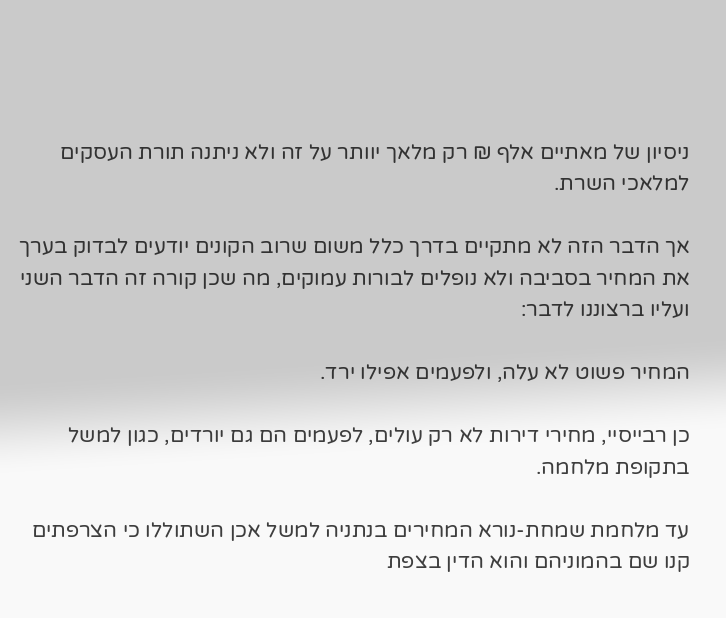ניסיון של מאתיים אלף ₪ רק מלאך יוותר על זה ולא ניתנה תורת העסקים למלאכי השרת.

אך הדבר הזה לא מתקיים בדרך כלל משום שרוב הקונים יודעים לבדוק בערך את המחיר בסביבה ולא נופלים לבורות עמוקים, מה שכן קורה זה הדבר השני ועליו ברצוננו לדבר:

המחיר פשוט לא עלה, ולפעמים אפילו ירד.

כן רבייסיי, מחירי דירות לא רק עולים, לפעמים הם גם יורדים, כגון למשל בתקופת מלחמה.

עד מלחמת שמחת-נורא המחירים בנתניה למשל אכן השתוללו כי הצרפתים קנו שם בהמוניהם והוא הדין בצפת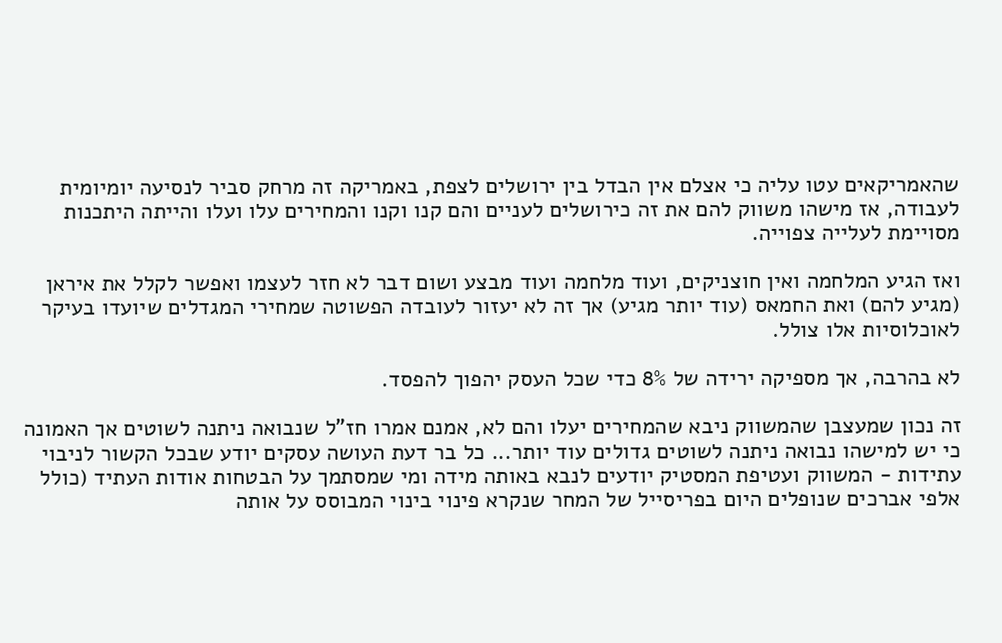שהאמריקאים עטו עליה כי אצלם אין הבדל בין ירושלים לצפת, באמריקה זה מרחק סביר לנסיעה יומיומית לעבודה, אז מישהו משווק להם את זה כירושלים לעניים והם קנו וקנו והמחירים עלו ועלו והייתה היתכנות מסויימת לעלייה צפוייה.

ואז הגיע המלחמה ואין חוצניקים, ועוד מלחמה ועוד מבצע ושום דבר לא חזר לעצמו ואפשר לקלל את איראן (מגיע להם) ואת החמאס (עוד יותר מגיע) אך זה לא יעזור לעובדה הפשוטה שמחירי המגדלים שיועדו בעיקר לאוכלוסיות אלו צולל.

לא בהרבה, אך מספיקה ירידה של 8% כדי שכל העסק יהפוך להפסד.

זה נכון שמעצבן שהמשווק ניבא שהמחירים יעלו והם לא, אמנם אמרו חז"ל שנבואה ניתנה לשוטים אך האמונה כי יש למישהו נבואה ניתנה לשוטים גדולים עוד יותר... כל בר דעת העושה עסקים יודע שבכל הקשור לניבוי עתידות - המשווק ועטיפת המסטיק יודעים לנבא באותה מידה ומי שמסתמך על הבטחות אודות העתיד (כולל אלפי אברכים שנופלים היום בפריסייל של המחר שנקרא פינוי בינוי המבוסס על אותה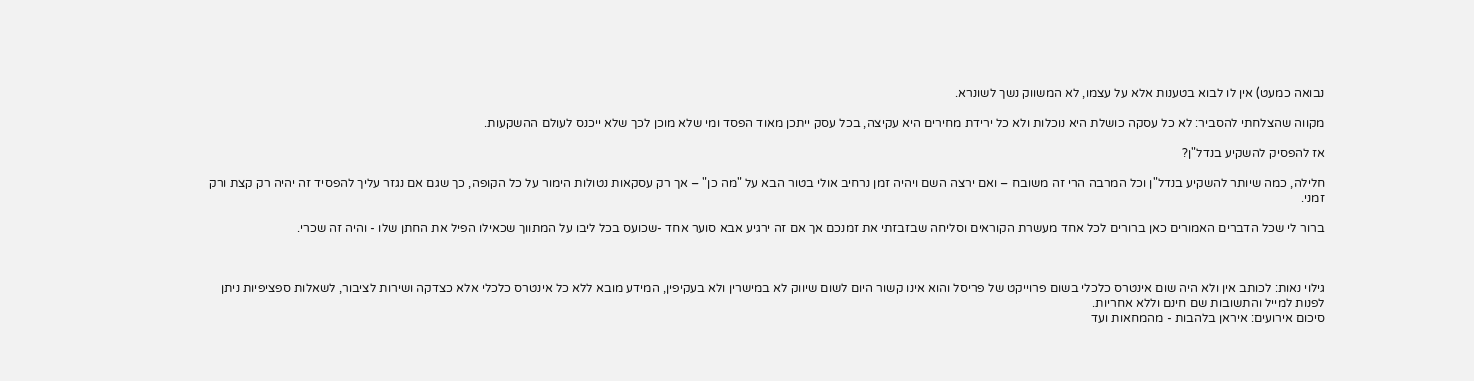נבואה כמעט) אין לו לבוא בטענות אלא על עצמו, לא המשווק נשך לשונרא.

מקווה שהצלחתי להסביר: לא כל עסקה כושלת היא נוכלות ולא כל ירידת מחירים היא עקיצה, בכל עסק ייתכן מאוד הפסד ומי שלא מוכן לכך שלא ייכנס לעולם ההשקעות.

אז להפסיק להשקיע בנדל"ן?

חלילה, כמה שיותר להשקיע בנדל"ן וכל המרבה הרי זה משובח – ואם ירצה השם ויהיה זמן נרחיב אולי בטור הבא על "מה כן" – אך רק עסקאות נטולות הימור על כל הקופה, כך שגם אם נגזר עליך להפסיד זה יהיה רק קצת ורק זמני.

ברור לי שכל הדברים האמורים כאן ברורים לכל אחד מעשרת הקוראים וסליחה שבזבזתי את זמנכם אך אם זה ירגיע אבא סוער אחד -שכועס בכל ליבו על המתווך שכאילו הפיל את החתן שלו - והיה זה שכרי.



גילוי נאות: לכותב אין ולא היה שום אינטרס כלכלי בשום פרוייקט של פריסל והוא אינו קשור היום לשום שיווק לא במישרין ולא בעקיפין, המידע מובא ללא כל אינטרס כלכלי אלא כצדקה ושירות לציבור, לשאלות ספציפיות ניתן לפנות למייל והתשובות שם חינם וללא אחריות.
סיכום אירועים: איראן בלהבות - מהמחאות ועד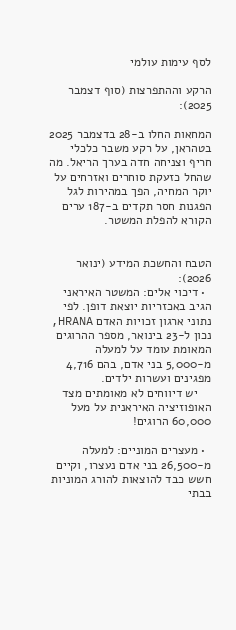לסף עימות עולמי

הרקע וההתפרצות (סוף דצמבר 2025):

המחאות החלו ב-28 בדצמבר 2025 בטהראן, על רקע משבר כלכלי חריף וצניחה חדה בערך הריאל. מה שהחל כזעקת סוחרים ואזרחים על יוקר המחיה, הפך במהירות לגל הפגנות חסר תקדים ב-187 ערים הקורא להפלת המשטר.


הטבח והחשכת המידע (ינואר 2026):
  • דיכוי אלים: המשטר האיראני הגיב באכזריות יוצאת דופן. לפי נתוני ארגון זכויות האדם HRANA, נכון ל-23 בינואר, מספר ההרוגים המאומת עומד על למעלה מ-5,000 בני אדם, בהם 4,716 מפגינים ועשרות ילדים.
    יש דיווחים לא מאומתים מצד האופוזיציה האיראנית על מעל 60,000 הרוגים!

  • מעצרים המוניים: למעלה מ-26,500 בני אדם נעצרו, וקיים חשש כבד להוצאות להורג המוניות בבתי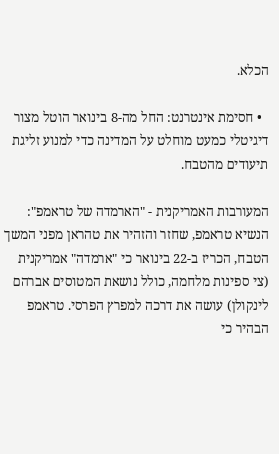הכלא.

  • חסימת אינטרנט: החל מה-8 בינואר הוטל מצור דיגיטלי כמעט מוחלט על המדינה כדי למנוע זליגת תיעודים מהטבח.

המעורבות האמריקנית - "הארמדה של טראמפ":
הנשיא טראמפ, שחזר והזהיר את טהראן מפני המשך הטבח, הכריז ב-22 בינואר כי "ארמדה" אמריקנית (צי ספינות מלחמה, כולל נושאת המטוסים אברהם לינקולן) עושה את דרכה למפרץ הפרסי. טראמפ הבהיר כי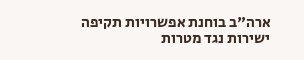ארה"ב בוחנת אפשרויות תקיפה ישירות נגד מטרות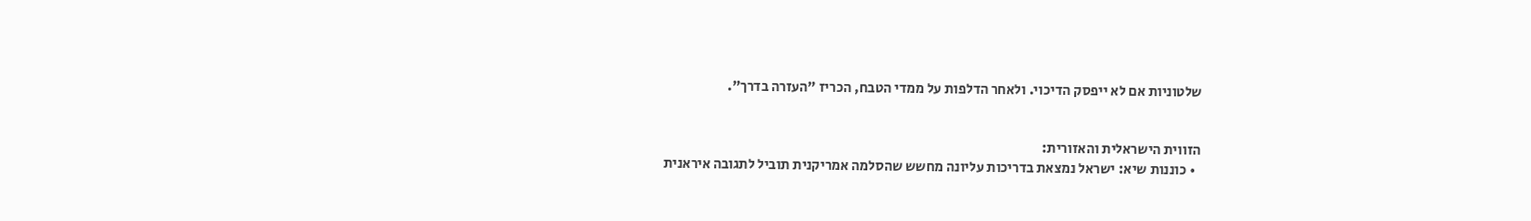שלטוניות אם לא ייפסק הדיכוי. ולאחר הדלפות על ממדי הטבח, הכריז "העזרה בדרך".


הזווית הישראלית והאזורית:
  • כוננות שיא: ישראל נמצאת בדריכות עליונה מחשש שהסלמה אמריקנית תוביל לתגובה איראנית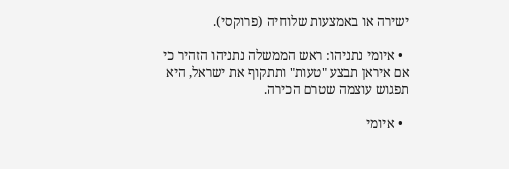ישירה או באמצעות שלוחיה (פרוקסי).

  • איומי נתניהו: ראש הממשלה נתניהו הזהיר כי אם איראן תבצע "טעות" ותתקוף את ישראל, היא תפגוש עוצמה שטרם הכירה.

  • איומי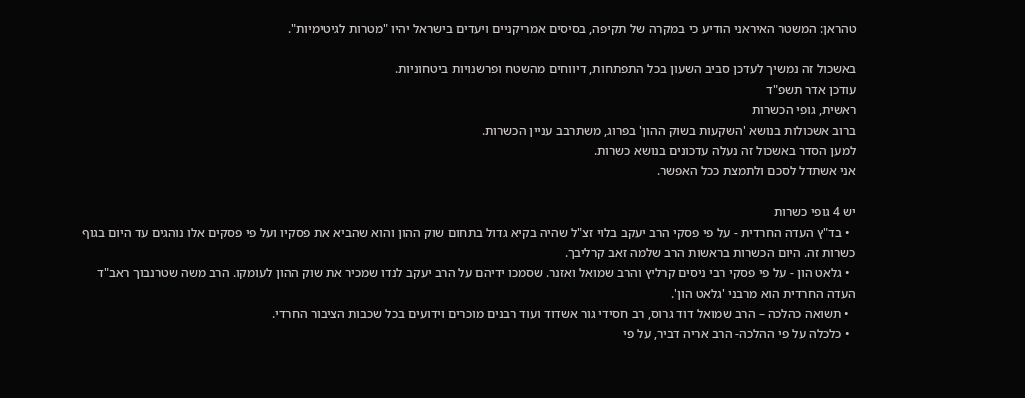טהראן: המשטר האיראני הודיע כי במקרה של תקיפה, בסיסים אמריקניים ויעדים בישראל יהיו "מטרות לגיטימיות".

באשכול זה נמשיך לעדכן סביב השעון בכל התפתחות, דיווחים מהשטח ופרשנויות ביטחוניות.
עודכן אדר תשפ"ד
ראשית, גופי הכשרות
ברוב אשכולות בנושא 'השקעות בשוק ההון' בפרוג, משתרבב עניין הכשרות.
למען הסדר באשכול זה נעלה עדכונים בנושא כשרות.
אני אשתדל לסכם ולתמצת ככל האפשר.

יש 4 גופי כשרות
  • בד"ץ העדה החרדית - על פי פסקי הרב יעקב בלוי זצ"ל שהיה בקיא גדול בתחום שוק ההון והוא שהביא את פסקיו ועל פי פסקים אלו נוהגים עד היום בגוף כשרות זה. היום הכשרות בראשות הרב שלמה זאב קרליבך.
  • גלאט הון - על פי פסקי רבי ניסים קרליץ והרב שמואל ואזנר. שסמכו ידיהם על הרב יעקב לנדו שמכיר את שוק ההון לעומקו. הרב משה שטרנבוך ראב"ד העדה החרדית הוא מרבני 'גלאט הון'.
  • תשואה כהלכה – הרב שמואל דוד גרוס, רב חסידי גור אשדוד ועוד רבנים מוכרים וידועים בכל שכבות הציבור החרדי.
  • כלכלה על פי ההלכה- הרב אריה דביר, על פי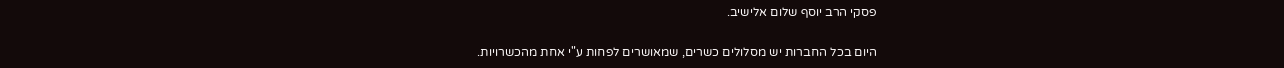פסקי הרב יוסף שלום אלישיב.

היום בכל החברות יש מסלולים כשרים, שמאושרים לפחות ע"י אחת מהכשרויות.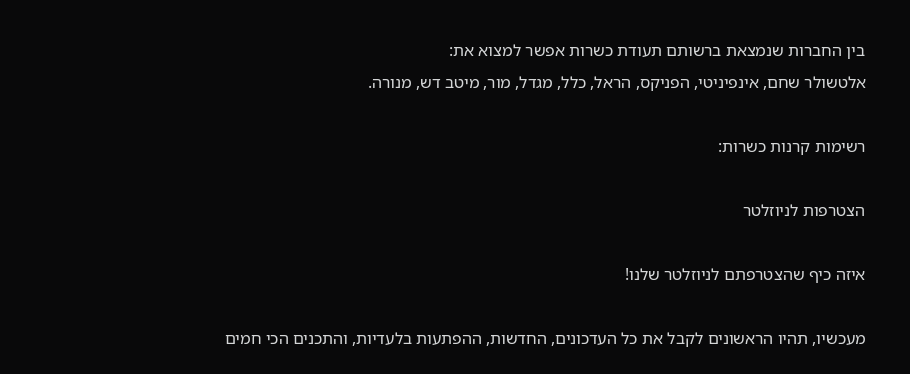בין החברות שנמצאת ברשותם תעודת כשרות אפשר למצוא את:
אלטשולר שחם, אינפיניטי, הפניקס, הראל, כלל, מגדל, מור, מיטב דש, מנורה.

רשימות קרנות כשרות:

הצטרפות לניוזלטר

איזה כיף שהצטרפתם לניוזלטר שלנו!

מעכשיו, תהיו הראשונים לקבל את כל העדכונים, החדשות, ההפתעות בלעדיות, והתכנים הכי חמים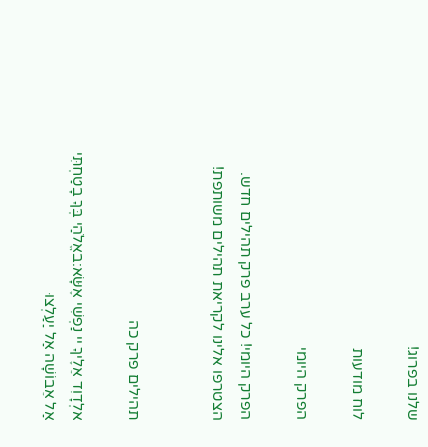שלנו בפרוג!

לוח מודעות

הפרק היומי

הפרק היומי! כל ערב פרק תהילים חדש. הצטרפו אלינו לקריאת תהילים משותפת!


תהילים פרק כה

אלְדָוִד אֵלֶיךָ יי נַפְשִׁי אֶשָּׂא:באֱלֹהַי בְּךָ בָטַחְתִּי אַל אֵבוֹשָׁה אַל יַעַלְצוּ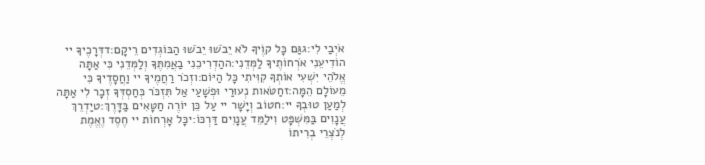אֹיְבַי לִי:גגַּם כָּל קוֶֹיךָ לֹא יֵבֹשׁוּ יֵבֹשׁוּ הַבּוֹגְדִים רֵיקָם:דדְּרָכֶיךָ יי הוֹדִיעֵנִי אֹרְחוֹתֶיךָ לַמְּדֵנִי:ההַדְרִיכֵנִי בַאֲמִתֶּךָ וְלַמְּדֵנִי כִּי אַתָּה אֱלֹהֵי יִשְׁעִי אוֹתְךָ קִוִּיתִי כָּל הַיּוֹם:וזְכֹר רַחֲמֶיךָ יי וַחֲסָדֶיךָ כִּי מֵעוֹלָם הֵמָּה:זחַטֹּאות נְעוּרַי וּפְשָׁעַי אַל תִּזְכֹּר כְּחַסְדְּךָ זְכָר לִי אַתָּה לְמַעַן טוּבְךָ יי:חטוֹב וְיָשָׁר יי עַל כֵּן יוֹרֶה חַטָּאִים בַּדָּרֶךְ:טיַדְרֵךְ עֲנָוִים בַּמִּשְׁפָּט וִילַמֵּד עֲנָוִים דַּרְכּוֹ:יכָּל אָרְחוֹת יי חֶסֶד וֶאֱמֶת לְנֹצְרֵי בְרִיתוֹ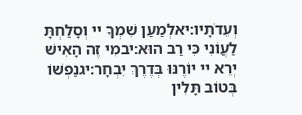וְעֵדֹתָיו:יאלְמַעַן שִׁמְךָ יי וְסָלַחְתָּ לַעֲוֹנִי כִּי רַב הוּא:יבמִי זֶה הָאִישׁ יְרֵא יי יוֹרֶנּוּ בְּדֶרֶךְ יִבְחָר:יגנַפְשׁוֹ בְּטוֹב תָּלִין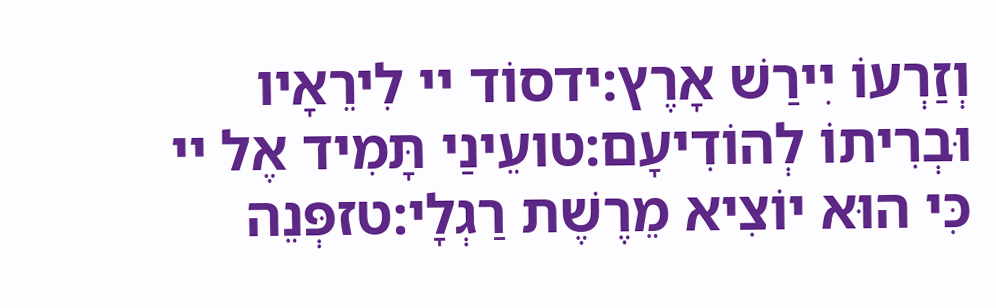וְזַרְעוֹ יִירַשׁ אָרֶץ:ידסוֹד יי לִירֵאָיו וּבְרִיתוֹ לְהוֹדִיעָם:טועֵינַי תָּמִיד אֶל יי כִּי הוּא יוֹצִיא מֵרֶשֶׁת רַגְלָי:טזפְּנֵה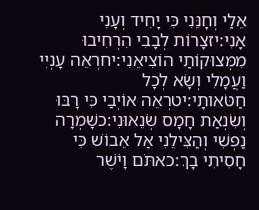אֵלַי וְחָנֵּנִי כִּי יָחִיד וְעָנִי אָנִי:יזצָרוֹת לְבָבִי הִרְחִיבוּ מִמְּצוּקוֹתַי הוֹצִיאֵנִי:יחרְאֵה עָנְיִי וַעֲמָלִי וְשָׂא לְכָל חַטֹּאותָי:יטרְאֵה אוֹיְבַי כִּי רָבּוּ וְשִׂנְאַת חָמָס שְׂנֵאוּנִי:כשָׁמְרָה נַפְשִׁי וְהַצִּילֵנִי אַל אֵבוֹשׁ כִּי חָסִיתִי בָךְ:כאתֹּם וָיֹשֶׁר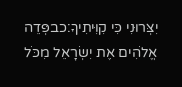יִצְּרוּנִי כִּי קִוִּיתִיךָ:כבפְּדֵה אֱלֹהִים אֶת יִשְׂרָאֵל מִכֹּל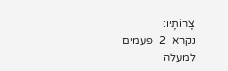צָרוֹתָיו:
נקרא  2  פעמים
למעלה